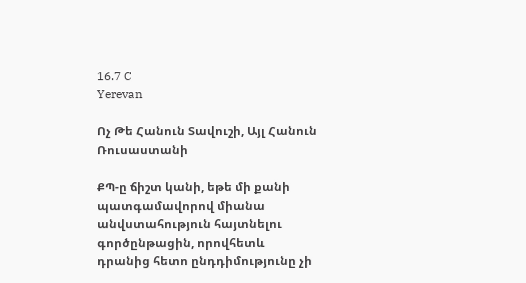16.7 C
Yerevan

Ոչ Թե Հանուն Տավուշի, Այլ Հանուն Ռուսաստանի

ՔՊ‑ը ճիշտ կանի, եթե մի քանի պատգամավորով միանա անվստահություն հայտնելու գործընթացին, որովհետև դրանից հետո ընդդիմությունը չի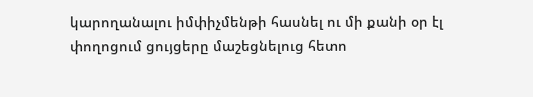կարողանալու իմփիչմենթի հասնել ու մի քանի օր էլ փողոցում ցույցերը մաշեցնելուց հետո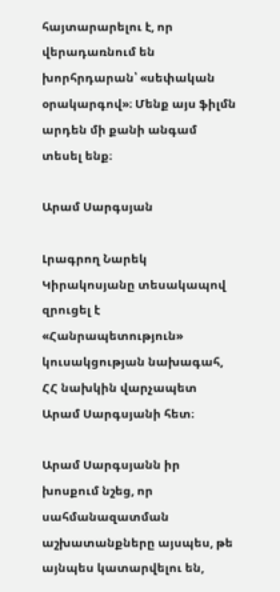հայտարարելու է, որ վերադառնում են խորհրդարան՝ «սեփական օրակարգով»։ Մենք այս ֆիլմն արդեն մի քանի անգամ տեսել ենք։

Արամ Սարգսյան

Լրագրող Նարեկ Կիրակոսյանը տեսակապով զրուցել է «Հանրապետություն» կուսակցության նախագահ, ՀՀ նախկին վարչապետ Արամ Սարգսյանի հետ։

Արամ Սարգսյանն իր խոսքում նշեց, որ սահմանազատման աշխատանքները այսպես, թե այնպես կատարվելու են,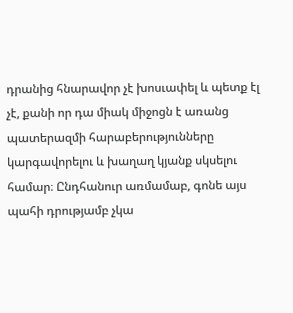դրանից հնարավոր չէ խոսւափել և պետք էլ չէ, քանի որ դա միակ միջոցն է առանց պատերազմի հարաբերությունները կարգավորելու և խաղաղ կյանք սկսելու համար։ Ընդհանուր առմամաբ, գոնե այս պահի դրությամբ չկա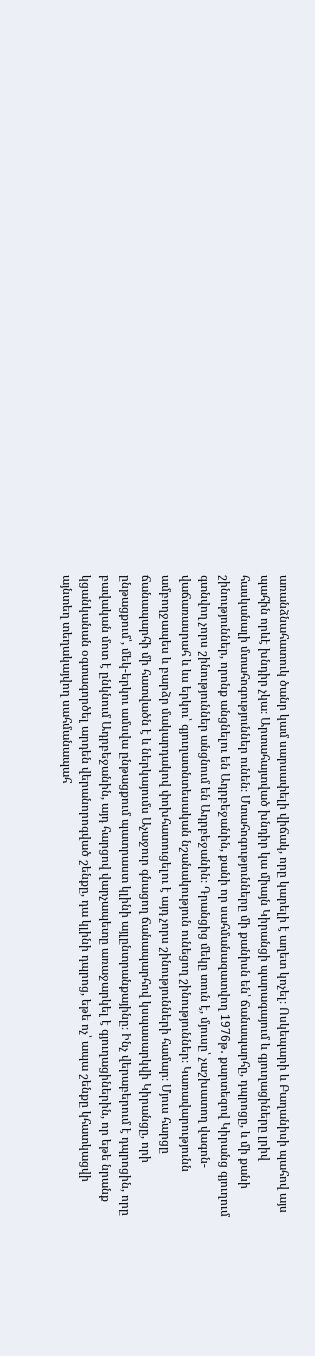առանձնահատուկ ծանր կամ սարսափելի վիճակ, որը կարելի է աղետ կոչել։ Ոսկեպարի և Բաղանիսի պահով այս պահին որևէ խնդիր չկա։ Արտահայտված խնդիր կա միայն Կիրանցի պարագայում և գյուղացիները լրիվ հասկանալի մտահոգություններ ունեն։ Մտահոգությունները մի քանիսն են՝ ճանապարհը, դպրոցը, և մի քանի շինություններ, որոնք անցնելու են Ադրբեջանին, քանի որ սահմանազատվող 1976թ․ քարտեզով Կիրանց գյուղում գտնվող չորս շինություններ անցնում են Ադրբեջանին։ Դրանցից մեկը տուն է, մյուսը՝ չաշխատող վագոն-վաճառասրահ և ևս երկու՝ գյուղատնտեսական նշանակություն ունեցող շինություններ։ Կառավարությունն ամբողջապես և բարձր մակարդակով փոխհատուցելու է այդ չորս շինությունների համար։ Մյուս հարցը ճանապարհի մի հատվածն է և ներկայումս Աչաջուր գնացող ճանապարհով կսպասարկվի Կիրանցը, որի ընթացքում՝, մեկ-երկու ամսվա ընթացքում պատրաստ կլինի այլընտրանքայինը։ Ինչ վերաբերում է դպրոցին, որը բավական մոտ է ընկնում Ադրբեջանին, այդ հարցով վարչապետը առաջարկել է գյուղացիներին, որ եթե նրանք կցանկանան օգտագործել արդեն վերանորոգված շենքը, դա կլինի դպրոց, եթե ոչ՝ ապա շենքը կհատկացվի այնտեղ տեղակայվող սահմանապահ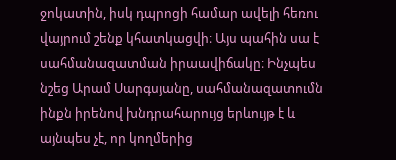ջոկատին, իսկ դպրոցի համար ավելի հեռու վայրում շենք կհատկացվի։ Այս պահին սա է սահմանազատման իրաավիճակը։ Ինչպես նշեց Արամ Սարգսյանը, սահմանազատումն ինքն իրենով խնդրահարույց երևույթ է և այնպես չէ, որ կողմերից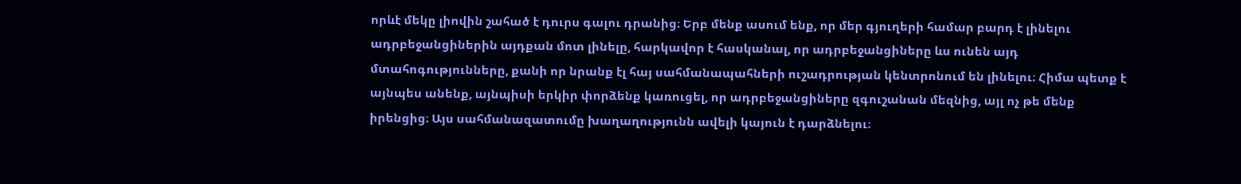որևէ մեկը լիովին շահած է դուրս գալու դրանից։ Երբ մենք ասում ենք, որ մեր գյուղերի համար բարդ է լինելու ադրբեջանցիներին այդքան մոտ լինելը, հարկավոր է հասկանալ, որ ադրբեջանցիները ևս ունեն այդ մտահոգությունները, քանի որ նրանք էլ հայ սահմանապահների ուշադրության կենտրոնում են լինելու։ Հիմա պետք է այնպես անենք, այնպիսի երկիր փորձենք կառուցել, որ ադրբեջանցիները զգուշանան մեզնից, այլ ոչ թե մենք իրենցից։ Այս սահմանազատումը խաղաղությունն ավելի կայուն է դարձնելու։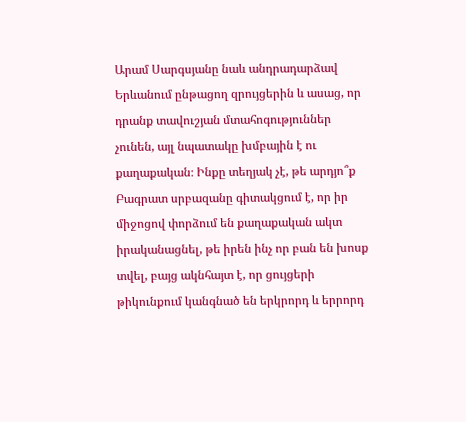Արամ Սարգսյանը նաև անդրադարձավ Երևանում ընթացող զրույցերին և ասաց, որ դրանք տավուշյան մտահոգություններ չունեն, այլ նպատակը խմբային է ու քաղաքական։ Ինքը տեղյակ չէ, թե արդյո՞ք Բագրատ սրբազանը գիտակցում է, որ իր միջոցով փորձում են քաղաքական ակտ իրականացնել, թե իրեն ինչ որ բան են խոսք տվել, բայց ակնհայտ է, որ ցույցերի թիկունքում կանգնած են երկրորդ և երրորդ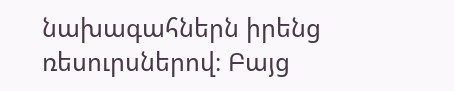նախագահներն իրենց ռեսուրսներով։ Բայց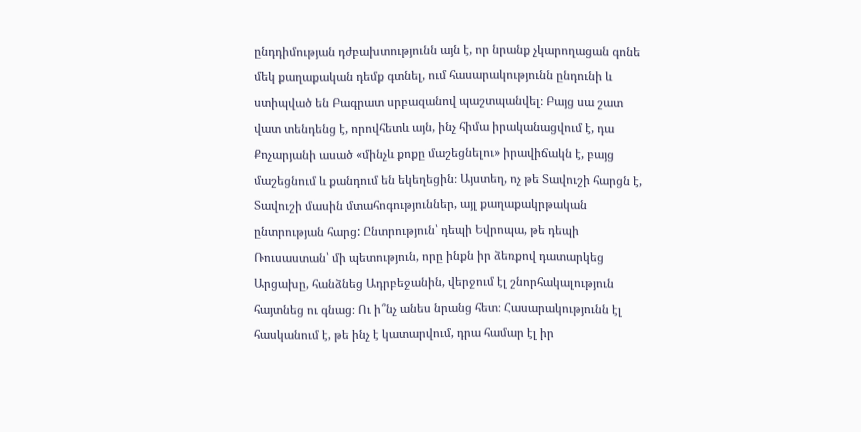ընդդիմության դժբախտությունն այն է, որ նրանք չկարողացան գոնե մեկ քաղաքական դեմք գտնել, ում հասարակությունն ընդունի և ստիպված են Բագրատ սրբազանով պաշտպանվել։ Բայց սա շատ վատ տենդենց է, որովհետև այն, ինչ հիմա իրականացվում է, դա Քոչարյանի ասած «մինչև քոքը մաշեցնելու» իրավիճակն է, բայց մաշեցնում և քանդում են եկեղեցին։ Այստեղ, ոչ թե Տավուշի հարցն է, Տավուշի մասին մտահոգություններ, այլ քաղաքակրթական ընտրության հարց: Ընտրություն՝ դեպի Եվրոպա, թե դեպի Ռուսաստան՝ մի պետություն, որը ինքն իր ձեռքով դատարկեց Արցախը, հանձնեց Ադրբեջանին, վերջում էլ շնորհակալություն հայտնեց ու գնաց։ Ու ի՞նչ անես նրանց հետ։ Հասարակությունն էլ հասկանում է, թե ինչ է կատարվում, դրա համար էլ իր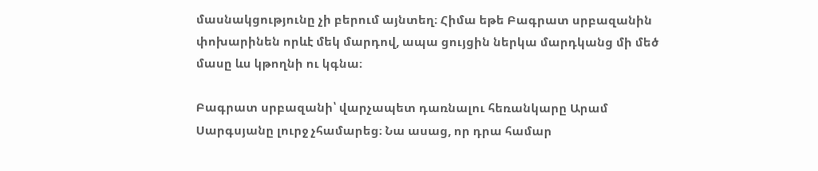մասնակցությունը չի բերում այնտեղ։ Հիմա եթե Բագրատ սրբազանին փոխարինեն որևէ մեկ մարդով, ապա ցույցին ներկա մարդկանց մի մեծ մասը ևս կթողնի ու կգնա։

Բագրատ սրբազանի՝ վարչապետ դառնալու հեռանկարը Արամ Սարգսյանը լուրջ չհամարեց։ Նա ասաց, որ դրա համար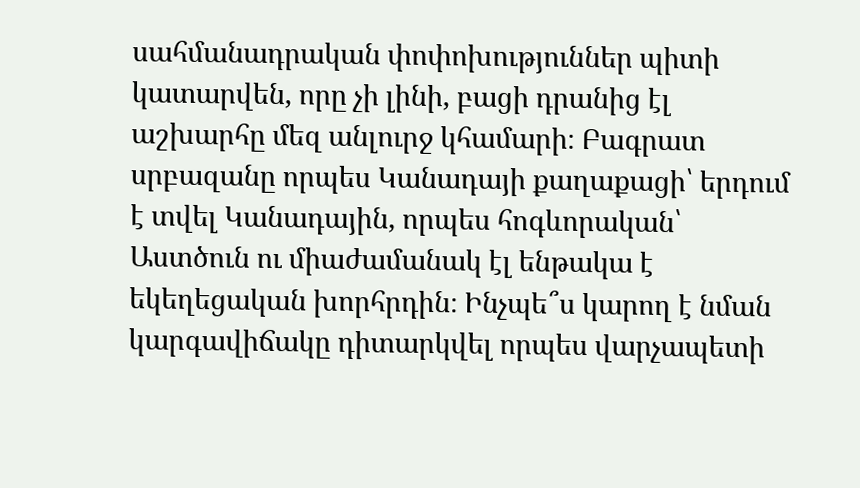սահմանադրական փոփոխություններ պիտի կատարվեն, որը չի լինի, բացի դրանից էլ աշխարհը մեզ անլուրջ կհամարի։ Բագրատ սրբազանը որպես Կանադայի քաղաքացի՝ երդում է տվել Կանադային, որպես հոգևորական՝ Աստծուն ու միաժամանակ էլ ենթակա է եկեղեցական խորհրդին։ Ինչպե՞ս կարող է նման կարգավիճակը դիտարկվել որպես վարչապետի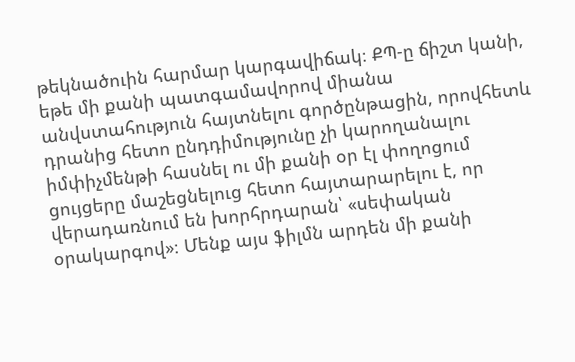թեկնածուին հարմար կարգավիճակ։ ՔՊ‑ը ճիշտ կանի, եթե մի քանի պատգամավորով միանա անվստահություն հայտնելու գործընթացին, որովհետև դրանից հետո ընդդիմությունը չի կարողանալու իմփիչմենթի հասնել ու մի քանի օր էլ փողոցում ցույցերը մաշեցնելուց հետո հայտարարելու է, որ վերադառնում են խորհրդարան՝ «սեփական օրակարգով»։ Մենք այս ֆիլմն արդեն մի քանի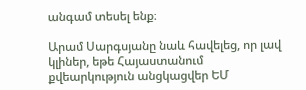անգամ տեսել ենք։

Արամ Սարգսյանը նաև հավելեց, որ լավ կլիներ, եթե Հայաստանում քվեարկություն անցկացվեր ԵՄ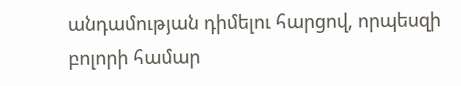անդամության դիմելու հարցով, որպեսզի բոլորի համար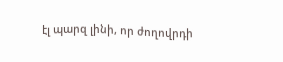էլ պարզ լինի, որ ժողովրդի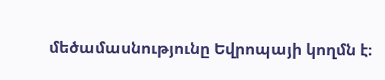մեծամասնությունը Եվրոպայի կողմն է։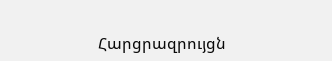Հարցրազրույցն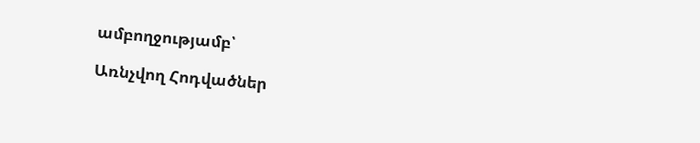ամբողջությամբ՝

Առնչվող Հոդվածներ